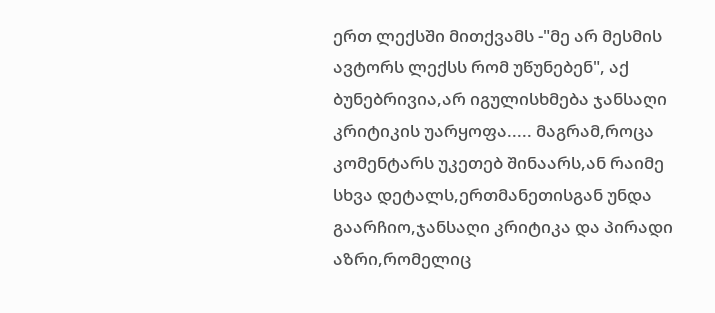ერთ ლექსში მითქვამს -"მე არ მესმის ავტორს ლექსს რომ უწუნებენ", აქ ბუნებრივია,არ იგულისხმება ჯანსაღი კრიტიკის უარყოფა..... მაგრამ,როცა კომენტარს უკეთებ შინაარს,ან რაიმე სხვა დეტალს,ერთმანეთისგან უნდა გაარჩიო,ჯანსაღი კრიტიკა და პირადი აზრი,რომელიც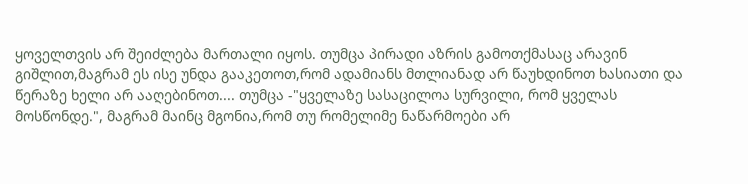ყოველთვის არ შეიძლება მართალი იყოს. თუმცა პირადი აზრის გამოთქმასაც არავინ გიშლით,მაგრამ ეს ისე უნდა გააკეთოთ,რომ ადამიანს მთლიანად არ წაუხდინოთ ხასიათი და წერაზე ხელი არ ააღებინოთ.... თუმცა -"ყველაზე სასაცილოა სურვილი, რომ ყველას მოსწონდე.", მაგრამ მაინც მგონია,რომ თუ რომელიმე ნაწარმოები არ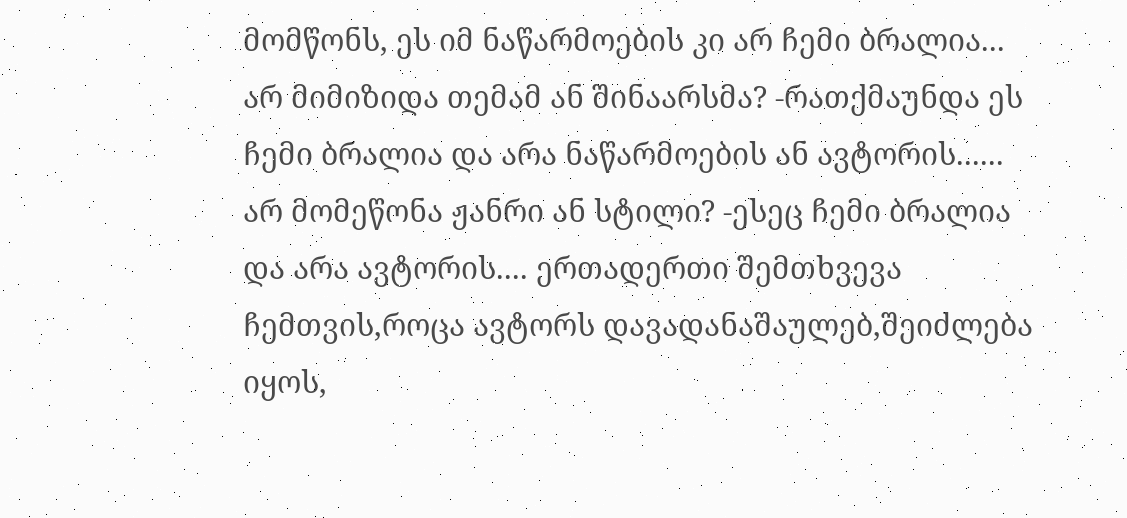მომწონს, ეს იმ ნაწარმოების კი არ ჩემი ბრალია... არ მიმიზიდა თემამ ან შინაარსმა? -რათქმაუნდა ეს ჩემი ბრალია და არა ნაწარმოების ან ავტორის...... არ მომეწონა ჟანრი ან სტილი? -ესეც ჩემი ბრალია და არა ავტორის.... ერთადერთი შემთხვევა ჩემთვის,როცა ავტორს დავადანაშაულებ,შეიძლება იყოს,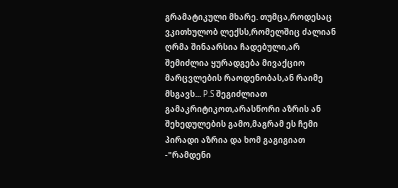გრამატიკული მხარე. თუმცა,როდესაც ვკითხულობ ლექსს,რომელშიც ძალიან ღრმა შინაარსია ჩადებული,არ შემიძლია ყურადგება მივაქციო მარცვლების რაოდენობას,ან რაიმე მსგავს... P.S შეგიძლიათ გამაკრიტიკოთ,არასწორი აზრის ან შეხედულების გამო,მაგრამ ეს ჩემი პირადი აზრია და ხომ გაგიგიათ -"რამდენი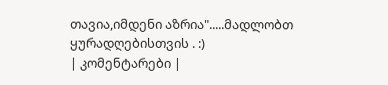თავია,იმდენი აზრია".....მადლობთ ყურადღებისთვის . :)
| კომენტარები |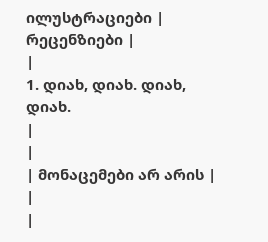ილუსტრაციები |
რეცენზიები |
|
1. დიახ, დიახ. დიახ, დიახ.
|
|
| მონაცემები არ არის |
|
|